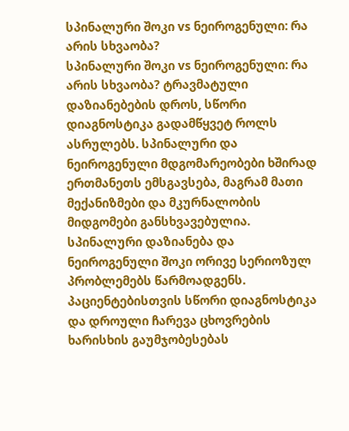სპინალური შოკი vs ნეიროგენული: რა არის სხვაობა?
სპინალური შოკი vs ნეიროგენული: რა არის სხვაობა? ტრავმატული დაზიანებების დროს, სწორი დიაგნოსტიკა გადამწყვეტ როლს ასრულებს. სპინალური და ნეიროგენული მდგომარეობები ხშირად ერთმანეთს ემსგავსება, მაგრამ მათი მექანიზმები და მკურნალობის მიდგომები განსხვავებულია.
სპინალური დაზიანება და ნეიროგენული შოკი ორივე სერიოზულ პრობლემებს წარმოადგენს. პაციენტებისთვის სწორი დიაგნოსტიკა და დროული ჩარევა ცხოვრების ხარისხის გაუმჯობესებას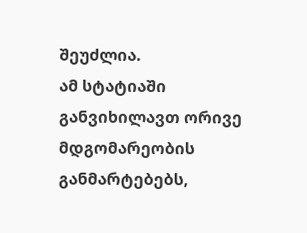შეუძლია.
ამ სტატიაში განვიხილავთ ორივე მდგომარეობის განმარტებებს,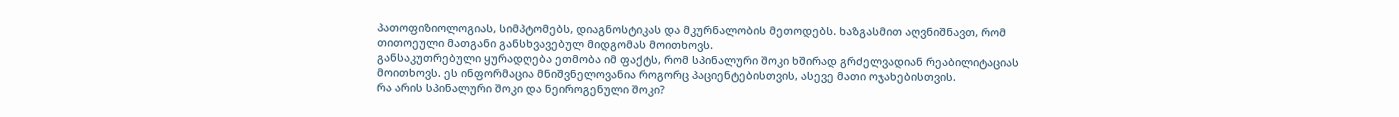პათოფიზიოლოგიას, სიმპტომებს, დიაგნოსტიკას და მკურნალობის მეთოდებს. ხაზგასმით აღვნიშნავთ, რომ თითოეული მათგანი განსხვავებულ მიდგომას მოითხოვს.
განსაკუთრებული ყურადღება ეთმობა იმ ფაქტს, რომ სპინალური შოკი ხშირად გრძელვადიან რეაბილიტაციას მოითხოვს. ეს ინფორმაცია მნიშვნელოვანია როგორც პაციენტებისთვის, ასევე მათი ოჯახებისთვის.
რა არის სპინალური შოკი და ნეიროგენული შოკი?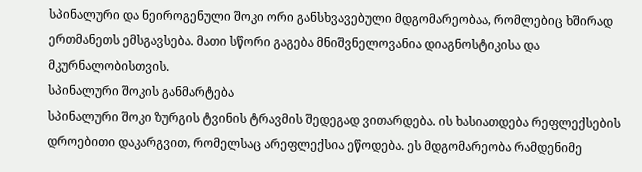სპინალური და ნეიროგენული შოკი ორი განსხვავებული მდგომარეობაა, რომლებიც ხშირად ერთმანეთს ემსგავსება. მათი სწორი გაგება მნიშვნელოვანია დიაგნოსტიკისა და მკურნალობისთვის.
სპინალური შოკის განმარტება
სპინალური შოკი ზურგის ტვინის ტრავმის შედეგად ვითარდება. ის ხასიათდება რეფლექსების დროებითი დაკარგვით, რომელსაც არეფლექსია ეწოდება. ეს მდგომარეობა რამდენიმე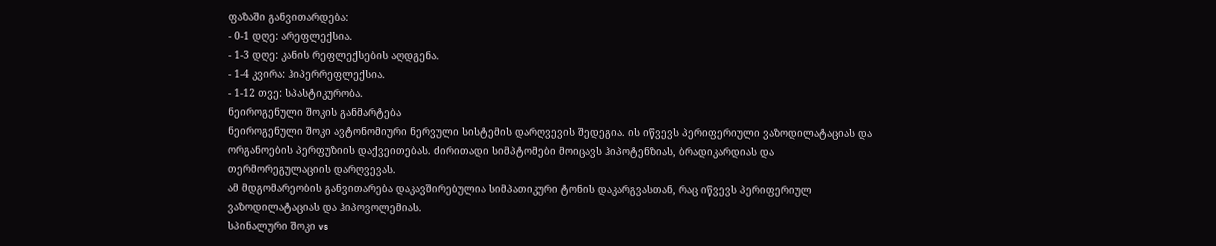ფაზაში განვითარდება:
- 0-1 დღე: არეფლექსია.
- 1-3 დღე: კანის რეფლექსების აღდგენა.
- 1-4 კვირა: ჰიპერრეფლექსია.
- 1-12 თვე: სპასტიკურობა.
ნეიროგენული შოკის განმარტება
ნეიროგენული შოკი ავტონომიური ნერვული სისტემის დარღვევის შედეგია. ის იწვევს პერიფერიული ვაზოდილატაციას და ორგანოების პერფუზიის დაქვეითებას. ძირითადი სიმპტომები მოიცავს ჰიპოტენზიას, ბრადიკარდიას და თერმორეგულაციის დარღვევას.
ამ მდგომარეობის განვითარება დაკავშირებულია სიმპათიკური ტონის დაკარგვასთან, რაც იწვევს პერიფერიულ ვაზოდილატაციას და ჰიპოვოლემიას.
სპინალური შოკი vs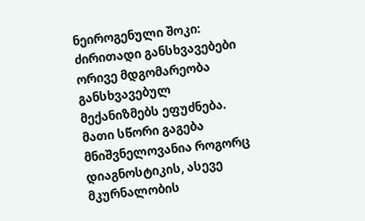ნეიროგენული შოკი: ძირითადი განსხვავებები
ორივე მდგომარეობა განსხვავებულ მექანიზმებს ეფუძნება. მათი სწორი გაგება მნიშვნელოვანია როგორც დიაგნოსტიკის, ასევე მკურნალობის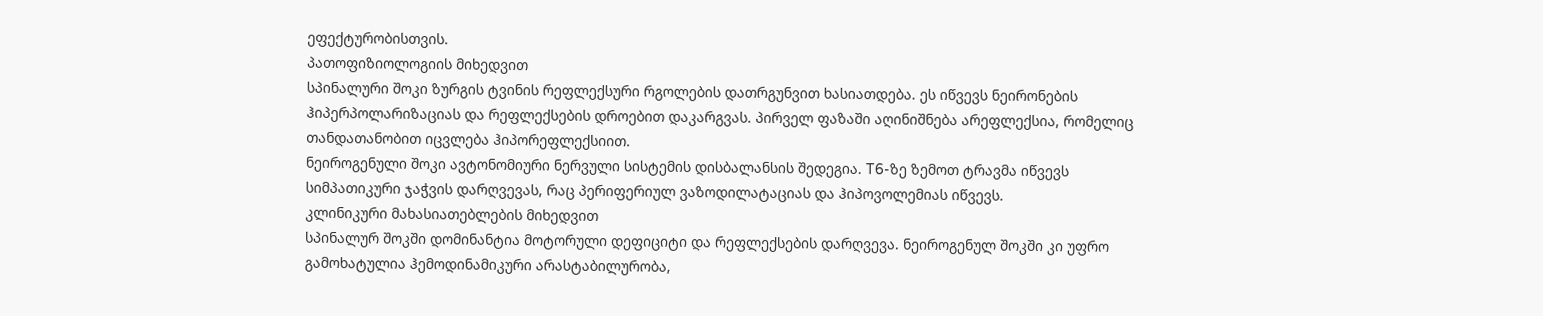ეფექტურობისთვის.
პათოფიზიოლოგიის მიხედვით
სპინალური შოკი ზურგის ტვინის რეფლექსური რგოლების დათრგუნვით ხასიათდება. ეს იწვევს ნეირონების ჰიპერპოლარიზაციას და რეფლექსების დროებით დაკარგვას. პირველ ფაზაში აღინიშნება არეფლექსია, რომელიც თანდათანობით იცვლება ჰიპორეფლექსიით.
ნეიროგენული შოკი ავტონომიური ნერვული სისტემის დისბალანსის შედეგია. T6-ზე ზემოთ ტრავმა იწვევს სიმპათიკური ჯაჭვის დარღვევას, რაც პერიფერიულ ვაზოდილატაციას და ჰიპოვოლემიას იწვევს.
კლინიკური მახასიათებლების მიხედვით
სპინალურ შოკში დომინანტია მოტორული დეფიციტი და რეფლექსების დარღვევა. ნეიროგენულ შოკში კი უფრო გამოხატულია ჰემოდინამიკური არასტაბილურობა,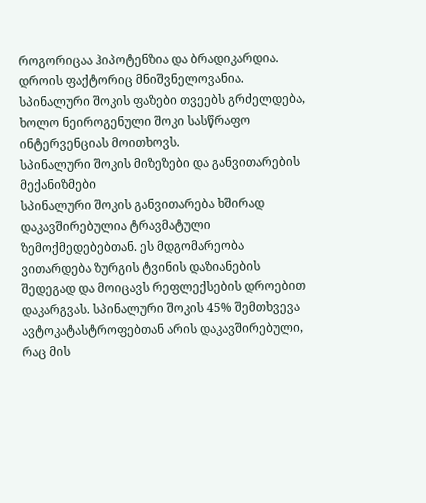როგორიცაა ჰიპოტენზია და ბრადიკარდია.
დროის ფაქტორიც მნიშვნელოვანია. სპინალური შოკის ფაზები თვეებს გრძელდება, ხოლო ნეიროგენული შოკი სასწრაფო ინტერვენციას მოითხოვს.
სპინალური შოკის მიზეზები და განვითარების მექანიზმები
სპინალური შოკის განვითარება ხშირად დაკავშირებულია ტრავმატული ზემოქმედებებთან. ეს მდგომარეობა ვითარდება ზურგის ტვინის დაზიანების შედეგად და მოიცავს რეფლექსების დროებით დაკარგვას. სპინალური შოკის 45% შემთხვევა ავტოკატასტროფებთან არის დაკავშირებული, რაც მის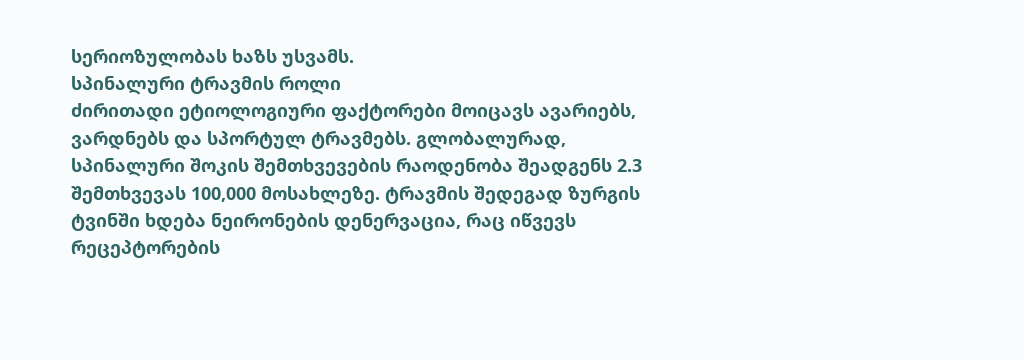სერიოზულობას ხაზს უსვამს.
სპინალური ტრავმის როლი
ძირითადი ეტიოლოგიური ფაქტორები მოიცავს ავარიებს, ვარდნებს და სპორტულ ტრავმებს. გლობალურად, სპინალური შოკის შემთხვევების რაოდენობა შეადგენს 2.3 შემთხვევას 100,000 მოსახლეზე. ტრავმის შედეგად ზურგის ტვინში ხდება ნეირონების დენერვაცია, რაც იწვევს რეცეპტორების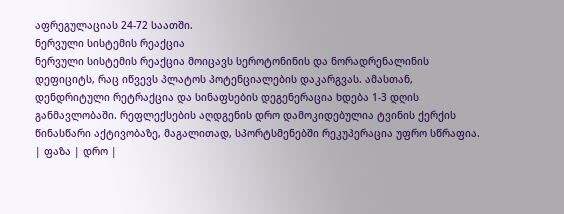აფრეგულაციას 24-72 საათში.
ნერვული სისტემის რეაქცია
ნერვული სისტემის რეაქცია მოიცავს სეროტონინის და ნორადრენალინის დეფიციტს, რაც იწვევს პლატოს პოტენციალების დაკარგვას. ამასთან, დენდრიტული რეტრაქცია და სინაფსების დეგენერაცია ხდება 1-3 დღის განმავლობაში. რეფლექსების აღდგენის დრო დამოკიდებულია ტვინის ქერქის წინასწარი აქტივობაზე, მაგალითად, სპორტსმენებში რეკუპერაცია უფრო სწრაფია.
| ფაზა | დრო |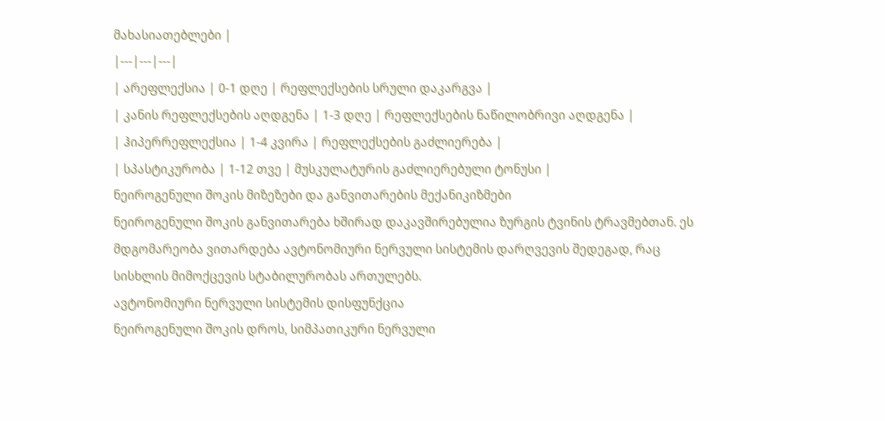მახასიათებლები |
|---|---|---|
| არეფლექსია | 0-1 დღე | რეფლექსების სრული დაკარგვა |
| კანის რეფლექსების აღდგენა | 1-3 დღე | რეფლექსების ნაწილობრივი აღდგენა |
| ჰიპერრეფლექსია | 1-4 კვირა | რეფლექსების გაძლიერება |
| სპასტიკურობა | 1-12 თვე | მუსკულატურის გაძლიერებული ტონუსი |
ნეიროგენული შოკის მიზეზები და განვითარების მექანიკიზმები
ნეიროგენული შოკის განვითარება ხშირად დაკავშირებულია ზურგის ტვინის ტრავმებთან. ეს მდგომარეობა ვითარდება ავტონომიური ნერვული სისტემის დარღვევის შედეგად, რაც სისხლის მიმოქცევის სტაბილურობას ართულებს.
ავტონომიური ნერვული სისტემის დისფუნქცია
ნეიროგენული შოკის დროს, სიმპათიკური ნერვული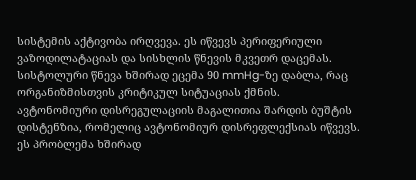სისტემის აქტივობა ირღვევა. ეს იწვევს პერიფერიული ვაზოდილატაციას და სისხლის წნევის მკვეთრ დაცემას. სისტოლური წნევა ხშირად ეცემა 90 mmHg-ზე დაბლა, რაც ორგანიზმისთვის კრიტიკულ სიტუაციას ქმნის.
ავტონომიური დისრეგულაციის მაგალითია შარდის ბუშტის დისტენზია, რომელიც ავტონომიურ დისრეფლექსიას იწვევს. ეს პრობლემა ხშირად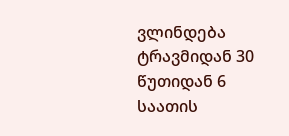ვლინდება ტრავმიდან 30 წუთიდან 6 საათის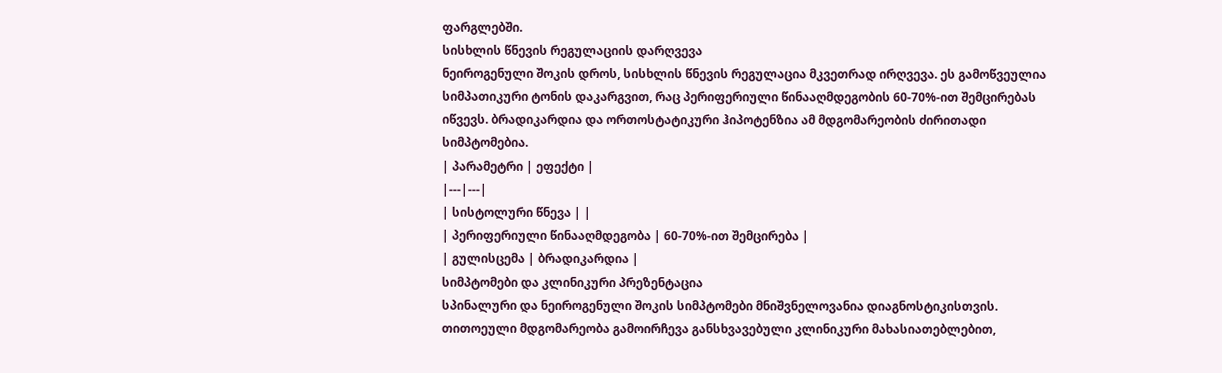ფარგლებში.
სისხლის წნევის რეგულაციის დარღვევა
ნეიროგენული შოკის დროს, სისხლის წნევის რეგულაცია მკვეთრად ირღვევა. ეს გამოწვეულია სიმპათიკური ტონის დაკარგვით, რაც პერიფერიული წინააღმდეგობის 60-70%-ით შემცირებას იწვევს. ბრადიკარდია და ორთოსტატიკური ჰიპოტენზია ამ მდგომარეობის ძირითადი სიმპტომებია.
| პარამეტრი | ეფექტი |
|---|---|
| სისტოლური წნევა | |
| პერიფერიული წინააღმდეგობა | 60-70%-ით შემცირება |
| გულისცემა | ბრადიკარდია |
სიმპტომები და კლინიკური პრეზენტაცია
სპინალური და ნეიროგენული შოკის სიმპტომები მნიშვნელოვანია დიაგნოსტიკისთვის. თითოეული მდგომარეობა გამოირჩევა განსხვავებული კლინიკური მახასიათებლებით,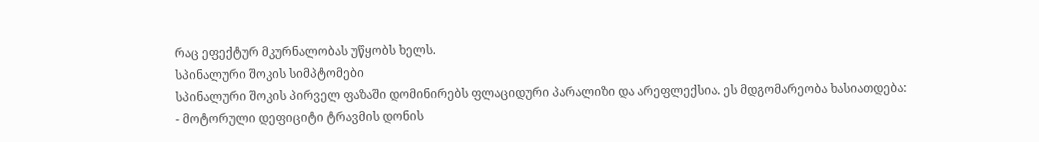რაც ეფექტურ მკურნალობას უწყობს ხელს.
სპინალური შოკის სიმპტომები
სპინალური შოკის პირველ ფაზაში დომინირებს ფლაციდური პარალიზი და არეფლექსია. ეს მდგომარეობა ხასიათდება:
- მოტორული დეფიციტი ტრავმის დონის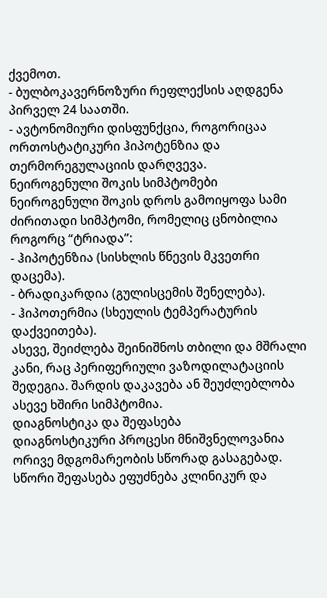ქვემოთ.
- ბულბოკავერნოზური რეფლექსის აღდგენა პირველ 24 საათში.
- ავტონომიური დისფუნქცია, როგორიცაა ორთოსტატიკური ჰიპოტენზია და თერმორეგულაციის დარღვევა.
ნეიროგენული შოკის სიმპტომები
ნეიროგენული შოკის დროს გამოიყოფა სამი ძირითადი სიმპტომი, რომელიც ცნობილია როგორც “ტრიადა”:
- ჰიპოტენზია (სისხლის წნევის მკვეთრი დაცემა).
- ბრადიკარდია (გულისცემის შენელება).
- ჰიპოთერმია (სხეულის ტემპერატურის დაქვეითება).
ასევე, შეიძლება შეინიშნოს თბილი და მშრალი კანი, რაც პერიფერიული ვაზოდილატაციის შედეგია. შარდის დაკავება ან შეუძლებლობა ასევე ხშირი სიმპტომია.
დიაგნოსტიკა და შეფასება
დიაგნოსტიკური პროცესი მნიშვნელოვანია ორივე მდგომარეობის სწორად გასაგებად. სწორი შეფასება ეფუძნება კლინიკურ და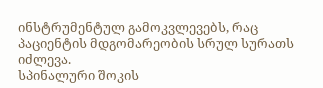ინსტრუმენტულ გამოკვლევებს, რაც პაციენტის მდგომარეობის სრულ სურათს იძლევა.
სპინალური შოკის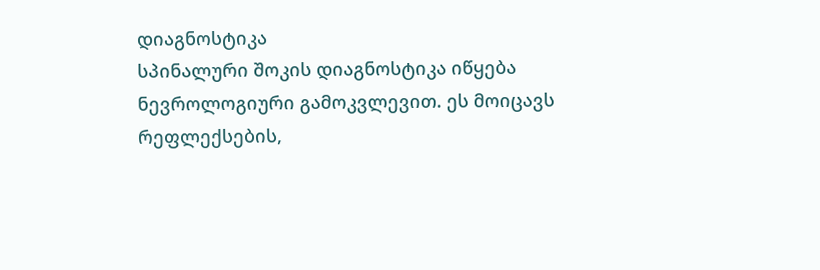დიაგნოსტიკა
სპინალური შოკის დიაგნოსტიკა იწყება ნევროლოგიური გამოკვლევით. ეს მოიცავს რეფლექსების,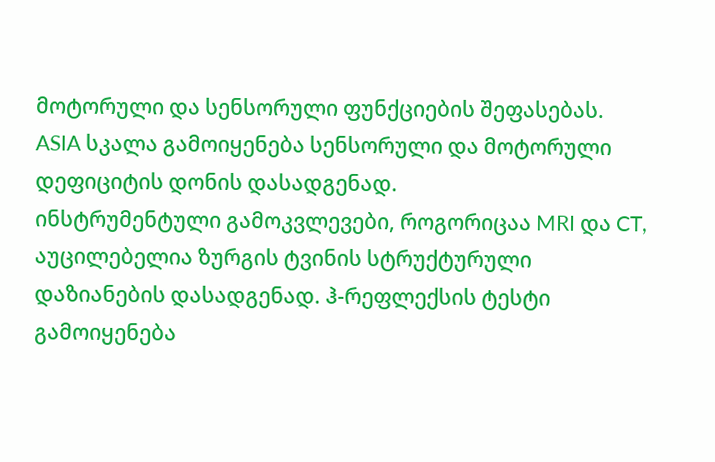მოტორული და სენსორული ფუნქციების შეფასებას. ASIA სკალა გამოიყენება სენსორული და მოტორული დეფიციტის დონის დასადგენად.
ინსტრუმენტული გამოკვლევები, როგორიცაა MRI და CT, აუცილებელია ზურგის ტვინის სტრუქტურული დაზიანების დასადგენად. ჰ-რეფლექსის ტესტი გამოიყენება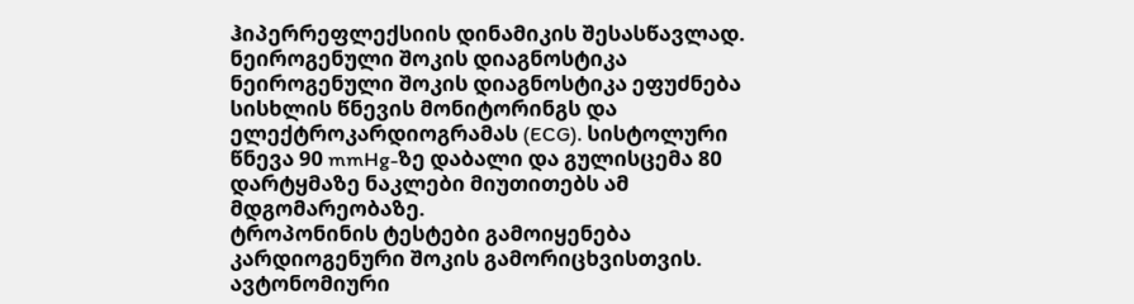ჰიპერრეფლექსიის დინამიკის შესასწავლად.
ნეიროგენული შოკის დიაგნოსტიკა
ნეიროგენული შოკის დიაგნოსტიკა ეფუძნება სისხლის წნევის მონიტორინგს და ელექტროკარდიოგრამას (ECG). სისტოლური წნევა 90 mmHg-ზე დაბალი და გულისცემა 80 დარტყმაზე ნაკლები მიუთითებს ამ მდგომარეობაზე.
ტროპონინის ტესტები გამოიყენება კარდიოგენური შოკის გამორიცხვისთვის. ავტონომიური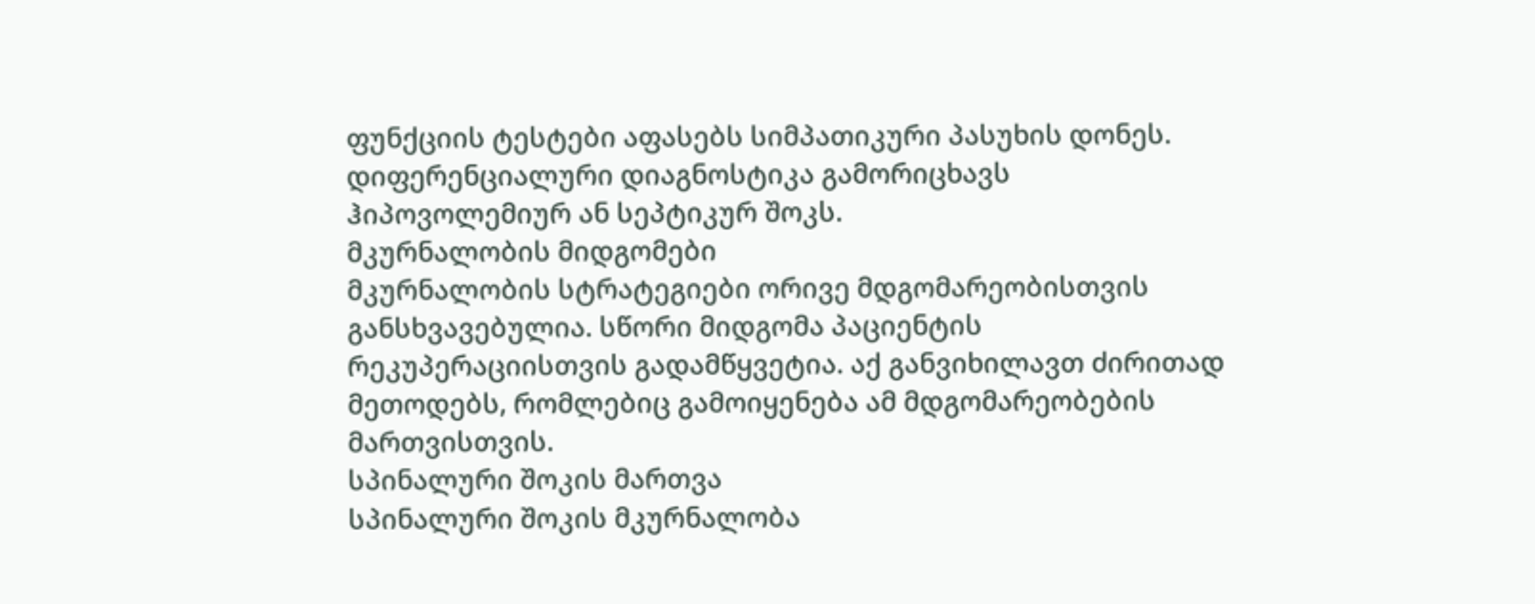ფუნქციის ტესტები აფასებს სიმპათიკური პასუხის დონეს. დიფერენციალური დიაგნოსტიკა გამორიცხავს ჰიპოვოლემიურ ან სეპტიკურ შოკს.
მკურნალობის მიდგომები
მკურნალობის სტრატეგიები ორივე მდგომარეობისთვის განსხვავებულია. სწორი მიდგომა პაციენტის რეკუპერაციისთვის გადამწყვეტია. აქ განვიხილავთ ძირითად მეთოდებს, რომლებიც გამოიყენება ამ მდგომარეობების მართვისთვის.
სპინალური შოკის მართვა
სპინალური შოკის მკურნალობა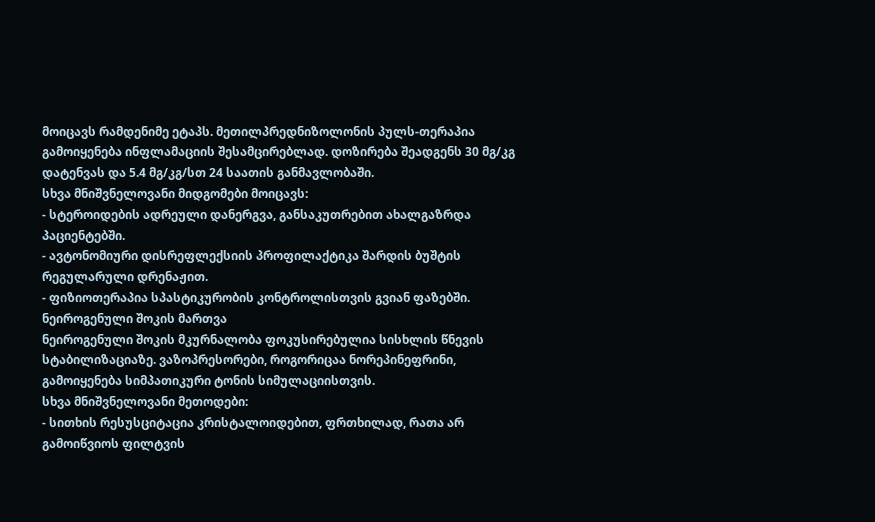მოიცავს რამდენიმე ეტაპს. მეთილპრედნიზოლონის პულს-თერაპია გამოიყენება ინფლამაციის შესამცირებლად. დოზირება შეადგენს 30 მგ/კგ დატენვას და 5.4 მგ/კგ/სთ 24 საათის განმავლობაში.
სხვა მნიშვნელოვანი მიდგომები მოიცავს:
- სტეროიდების ადრეული დანერგვა, განსაკუთრებით ახალგაზრდა პაციენტებში.
- ავტონომიური დისრეფლექსიის პროფილაქტიკა შარდის ბუშტის რეგულარული დრენაჟით.
- ფიზიოთერაპია სპასტიკურობის კონტროლისთვის გვიან ფაზებში.
ნეიროგენული შოკის მართვა
ნეიროგენული შოკის მკურნალობა ფოკუსირებულია სისხლის წნევის სტაბილიზაციაზე. ვაზოპრესორები, როგორიცაა ნორეპინეფრინი, გამოიყენება სიმპათიკური ტონის სიმულაციისთვის.
სხვა მნიშვნელოვანი მეთოდები:
- სითხის რესუსციტაცია კრისტალოიდებით, ფრთხილად, რათა არ გამოიწვიოს ფილტვის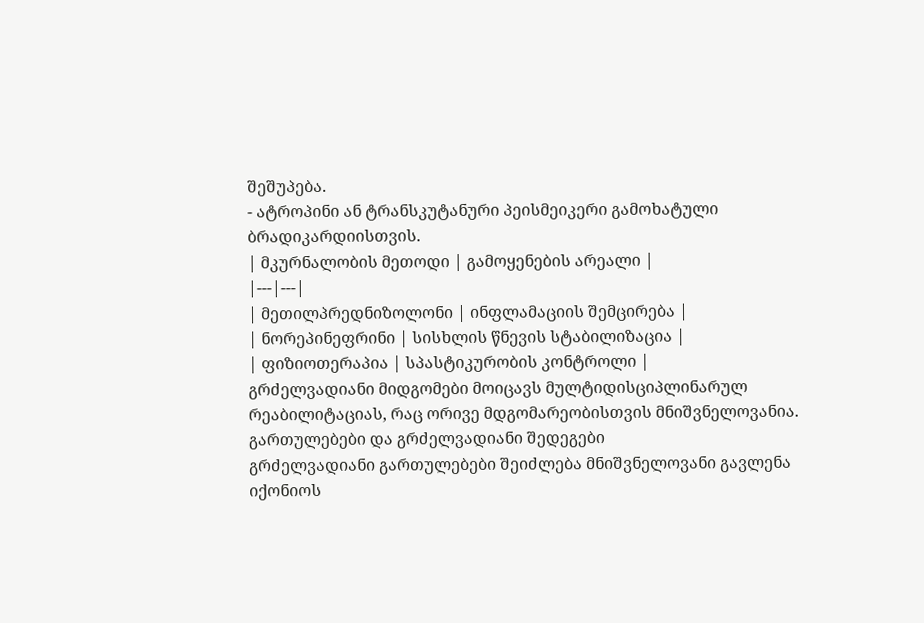შეშუპება.
- ატროპინი ან ტრანსკუტანური პეისმეიკერი გამოხატული ბრადიკარდიისთვის.
| მკურნალობის მეთოდი | გამოყენების არეალი |
|---|---|
| მეთილპრედნიზოლონი | ინფლამაციის შემცირება |
| ნორეპინეფრინი | სისხლის წნევის სტაბილიზაცია |
| ფიზიოთერაპია | სპასტიკურობის კონტროლი |
გრძელვადიანი მიდგომები მოიცავს მულტიდისციპლინარულ რეაბილიტაციას, რაც ორივე მდგომარეობისთვის მნიშვნელოვანია.
გართულებები და გრძელვადიანი შედეგები
გრძელვადიანი გართულებები შეიძლება მნიშვნელოვანი გავლენა იქონიოს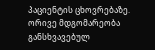პაციენტის ცხოვრებაზე. ორივე მდგომარეობა განსხვავებულ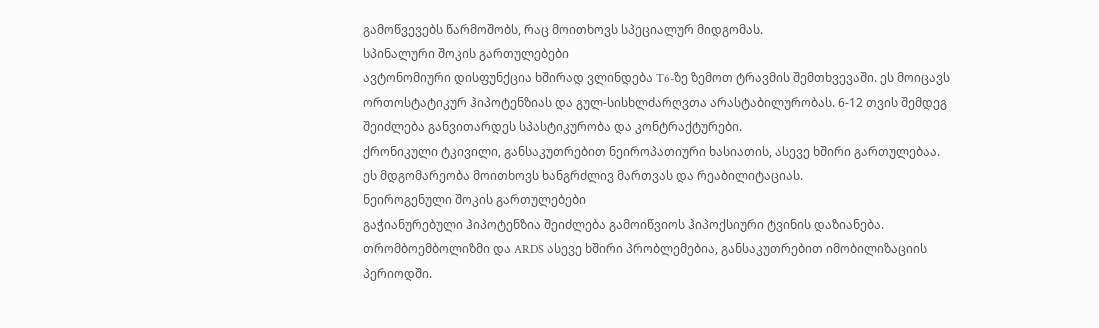გამოწვევებს წარმოშობს, რაც მოითხოვს სპეციალურ მიდგომას.
სპინალური შოკის გართულებები
ავტონომიური დისფუნქცია ხშირად ვლინდება T6-ზე ზემოთ ტრავმის შემთხვევაში. ეს მოიცავს ორთოსტატიკურ ჰიპოტენზიას და გულ-სისხლძარღვთა არასტაბილურობას. 6-12 თვის შემდეგ შეიძლება განვითარდეს სპასტიკურობა და კონტრაქტურები.
ქრონიკული ტკივილი, განსაკუთრებით ნეიროპათიური ხასიათის, ასევე ხშირი გართულებაა. ეს მდგომარეობა მოითხოვს ხანგრძლივ მართვას და რეაბილიტაციას.
ნეიროგენული შოკის გართულებები
გაჭიანურებული ჰიპოტენზია შეიძლება გამოიწვიოს ჰიპოქსიური ტვინის დაზიანება. თრომბოემბოლიზმი და ARDS ასევე ხშირი პრობლემებია, განსაკუთრებით იმობილიზაციის პერიოდში.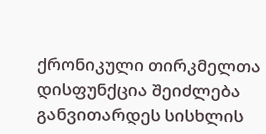ქრონიკული თირკმელთა დისფუნქცია შეიძლება განვითარდეს სისხლის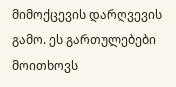მიმოქცევის დარღვევის გამო. ეს გართულებები მოითხოვს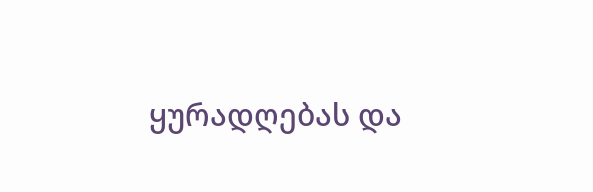ყურადღებას და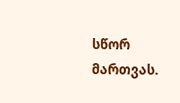სწორ მართვას.